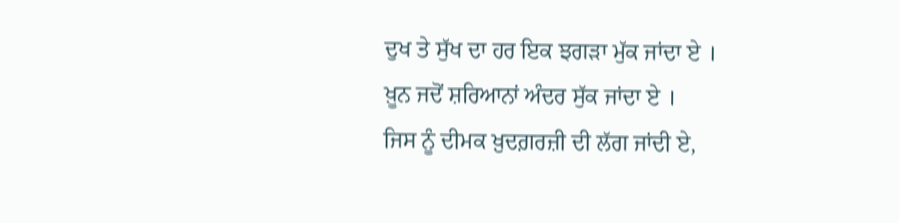ਦੁਖ ਤੇ ਸੁੱਖ ਦਾ ਹਰ ਇਕ ਝਗੜਾ ਮੁੱਕ ਜਾਂਦਾ ਏ ।
ਖ਼ੂਨ ਜਦੋਂ ਸ਼ਰਿਆਨਾਂ ਅੰਦਰ ਸੁੱਕ ਜਾਂਦਾ ਏ ।
ਜਿਸ ਨੂੰ ਦੀਮਕ ਖ਼ੁਦਗ਼ਰਜ਼ੀ ਦੀ ਲੱਗ ਜਾਂਦੀ ਏ,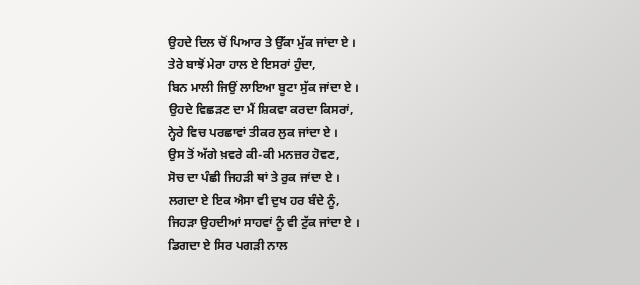ਉਹਦੇ ਦਿਲ ਚੋਂ ਪਿਆਰ ਤੇ ਉੱਕਾ ਮੁੱਕ ਜਾਂਦਾ ਏ ।
ਤੇਰੇ ਬਾਝੋਂ ਮੇਰਾ ਹਾਲ ਏ ਇਸਰਾਂ ਹੁੰਦਾ,
ਬਿਨ ਮਾਲੀ ਜਿਉਂ ਲਾਇਆ ਬੂਟਾ ਸੁੱਕ ਜਾਂਦਾ ਏ ।
ਉਹਦੇ ਵਿਛੜਣ ਦਾ ਮੈਂ ਸ਼ਿਕਵਾ ਕਰਦਾ ਕਿਸਰਾਂ,
ਨ੍ਹੇਰੇ ਵਿਚ ਪਰਛਾਵਾਂ ਤੀਕਰ ਲੁਕ ਜਾਂਦਾ ਏ ।
ਉਸ ਤੋਂ ਅੱਗੇ ਖ਼ਵਰੇ ਕੀ-ਕੀ ਮਨਜ਼ਰ ਹੋਵਣ,
ਸੋਚ ਦਾ ਪੰਛੀ ਜਿਹੜੀ ਥਾਂ ਤੇ ਰੁਕ ਜਾਂਦਾ ਏ ।
ਲਗਦਾ ਏ ਇਕ ਐਸਾ ਵੀ ਦੁਖ ਹਰ ਬੰਦੇ ਨੂੰ,
ਜਿਹੜਾ ਉਹਦੀਆਂ ਸਾਹਵਾਂ ਨੂੰ ਵੀ ਟੁੱਕ ਜਾਂਦਾ ਏ ।
ਡਿਗਦਾ ਏ ਸਿਰ ਪਗੜੀ ਨਾਲ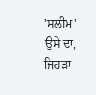'ਸਲੀਮ' ਉਸੇ ਦਾ,
ਜਿਹੜਾ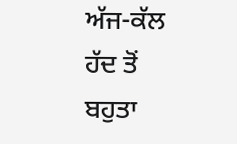ਅੱਜ-ਕੱਲ ਹੱਦ ਤੋਂ ਬਹੁਤਾ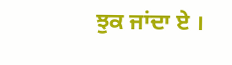ਝੁਕ ਜਾਂਦਾ ਏ ।